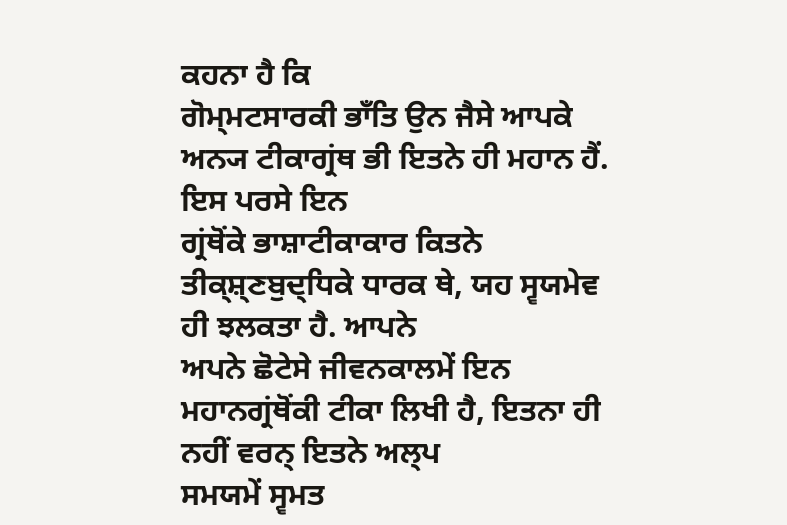ਕਹਨਾ ਹੈ ਕਿ
ਗੋਮ੍ਮਟਸਾਰਕੀ ਭਾਁਤਿ ਉਨ ਜੈਸੇ ਆਪਕੇ ਅਨ੍ਯ ਟੀਕਾਗ੍ਰਂਥ ਭੀ ਇਤਨੇ ਹੀ ਮਹਾਨ ਹੈਂ. ਇਸ ਪਰਸੇ ਇਨ
ਗ੍ਰਂਥੋਂਕੇ ਭਾਸ਼ਾਟੀਕਾਕਾਰ ਕਿਤਨੇ ਤੀਕ੍ਸ਼੍ਣਬੁਦ੍ਧਿਕੇ ਧਾਰਕ ਥੇ, ਯਹ ਸ੍ਵਯਮੇਵ ਹੀ ਝਲਕਤਾ ਹੈ. ਆਪਨੇ
ਅਪਨੇ ਛੋਟੇਸੇ ਜੀਵਨਕਾਲਮੇਂ ਇਨ ਮਹਾਨਗ੍ਰਂਥੋਂਕੀ ਟੀਕਾ ਲਿਖੀ ਹੈ, ਇਤਨਾ ਹੀ ਨਹੀਂ ਵਰਨ੍ ਇਤਨੇ ਅਲ੍ਪ
ਸਮਯਮੇਂ ਸ੍ਵਮਤ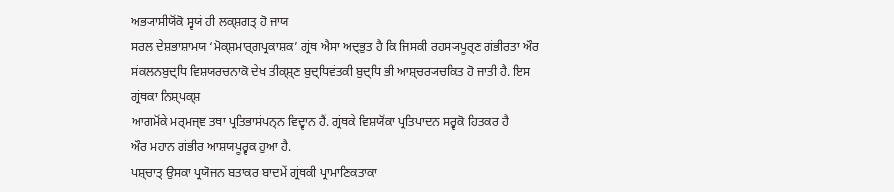ਅਭ੍ਯਾਸੀਯੋਂਕੋ ਸ੍ਵਯਂ ਹੀ ਲਕ੍ਸ਼ਗਤ੍ ਹੋ ਜਾਯ
ਸਰਲ ਦੇਸ਼ਭਾਸ਼ਾਮਯ ‘ਮੋਕ੍ਸ਼ਮਾਰ੍ਗਪ੍ਰਕਾਸ਼ਕ’ ਗ੍ਰਂਥ ਐਸਾ ਅਦ੍ਭੁਤ ਹੈ ਕਿ ਜਿਸਕੀ ਰਹਸ੍ਯਪੂਰ੍ਣ ਗਂਭੀਰਤਾ ਔਰ
ਸਂਕਲਨਬੁਦ੍ਧਿ ਵਿਸ਼ਯਰਚਨਾਕੋ ਦੇਖ ਤੀਕ੍ਸ਼੍ਣ ਬੁਦ੍ਧਿਵਂਤਕੀ ਬੁਦ੍ਧਿ ਭੀ ਆਸ਼੍ਚਰ੍ਯਚਕਿਤ ਹੋ ਜਾਤੀ ਹੈ. ਇਸ
ਗ੍ਰਂਥਕਾ ਨਿਸ਼੍ਪਕ੍ਸ਼
ਆਗਮੋਂਕੇ ਮਰ੍ਮਜ੍ਞ ਤਥਾ ਪ੍ਰਤਿਭਾਸਂਪਨ੍ਨ ਵਿਦ੍ਵਾਨ ਹੈਂ. ਗ੍ਰਂਥਕੇ ਵਿਸ਼ਯੋਂਕਾ ਪ੍ਰਤਿਪਾਦਨ ਸਰ੍ਵਕੋ ਹਿਤਕਰ ਹੈ
ਔਰ ਮਹਾਨ ਗਂਭੀਰ ਆਸ਼ਯਪੂਰ੍ਵਕ ਹੁਆ ਹੈ.
ਪਸ਼੍ਚਾਤ੍ ਉਸਕਾ ਪ੍ਰਯੋਜਨ ਬਤਾਕਰ ਬਾਦਮੇਂ ਗ੍ਰਂਥਕੀ ਪ੍ਰਾਮਾਣਿਕਤਾਕਾ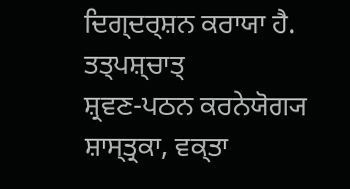ਦਿਗ੍ਦਰ੍ਸ਼ਨ ਕਰਾਯਾ ਹੈ. ਤਤ੍ਪਸ਼੍ਚਾਤ੍
ਸ਼੍ਰਵਣ-ਪਠਨ ਕਰਨੇਯੋਗ੍ਯ ਸ਼ਾਸ੍ਤ੍ਰਕਾ, ਵਕ੍ਤਾ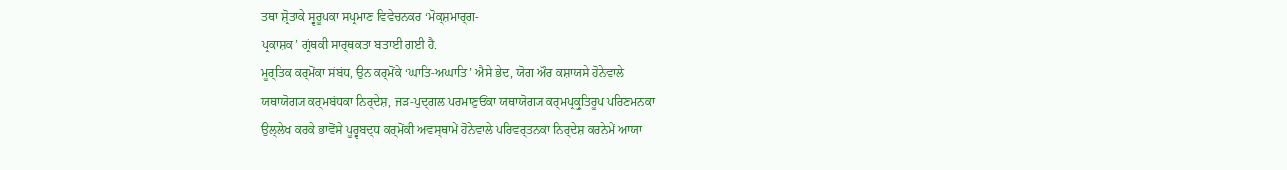ਤਥਾ ਸ਼੍ਰੋਤਾਕੇ ਸ੍ਵਰੂਪਕਾ ਸਪ੍ਰਮਾਣ ਵਿਵੇਚਨਕਰ ‘ਮੋਕ੍ਸ਼ਮਾਰ੍ਗ-
ਪ੍ਰਕਾਸ਼ਕ’ ਗ੍ਰਂਥਕੀ ਸਾਰ੍ਥਕਤਾ ਬਤਾਈ ਗਈ ਹੈ.
ਮੂਰ੍ਤਿਕ ਕਰ੍ਮੋਂਕਾ ਸਂਬਂਧ, ਉਨ ਕਰ੍ਮੋਂਕੇ ‘ਘਾਤਿ-ਅਘਾਤਿ’ ਐਸੇ ਭੇਦ, ਯੋਗ ਔਰ ਕਸ਼ਾਯਸੇ ਹੋਨੇਵਾਲੇ
ਯਥਾਯੋਗ੍ਯ ਕਰ੍ਮਬਂਧਕਾ ਨਿਰ੍ਦੇਸ਼, ਜੜ-ਪੁਦ੍ਗਲ ਪਰਮਾਣੁਓਂਕਾ ਯਥਾਯੋਗ੍ਯ ਕਰ੍ਮਪ੍ਰਕ੍ਰੁਤਿਰੂਪ ਪਰਿਣਮਨਕਾ
ਉਲ੍ਲੇਖ ਕਰਕੇ ਭਾਵੋਂਸੇ ਪੂਰ੍ਵਬਦ੍ਧ ਕਰ੍ਮੋਂਕੀ ਅਵਸ੍ਥਾਮੇਂ ਹੋਨੇਵਾਲੇ ਪਰਿਵਰ੍ਤਨਕਾ ਨਿਰ੍ਦੇਸ਼ ਕਰਨੇਮੇਂ ਆਯਾ